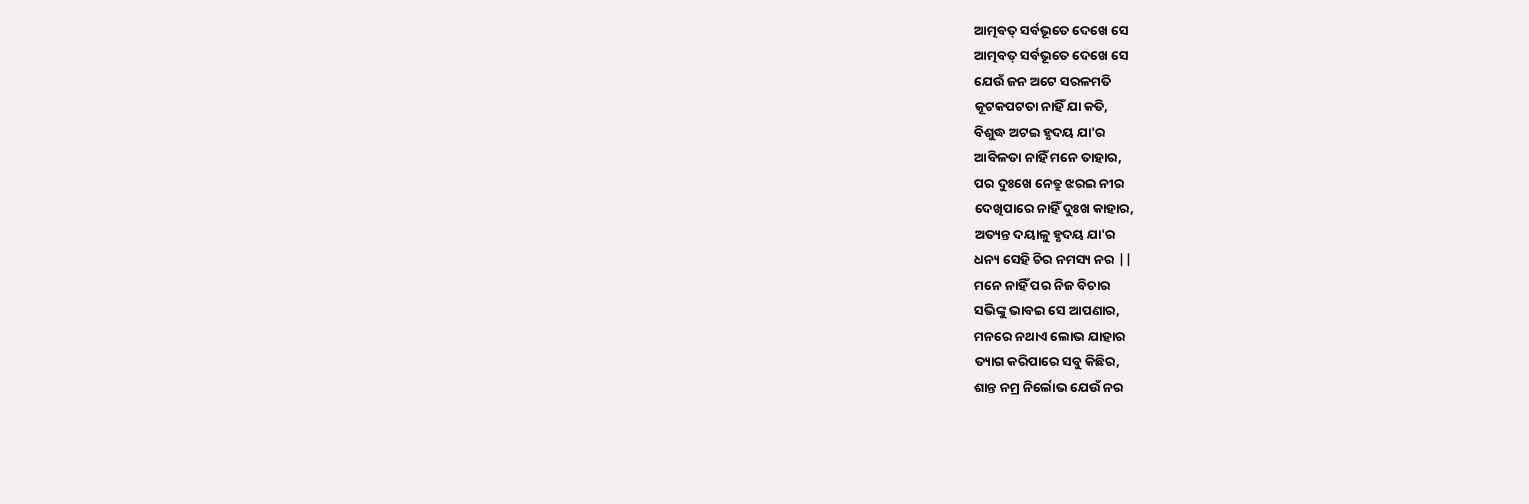ଆତ୍ମବତ୍ ସର୍ବଭୂତେ ଦେଖେ ସେ
ଆତ୍ମବତ୍ ସର୍ବଭୂତେ ଦେଖେ ସେ
ଯେଉଁ ଜନ ଅଟେ ସରଳମତି
କୂଟକପଟତା ନାହିଁ ଯା କତି,
ବିଶୁଦ୍ଧ ଅଟଇ ହୃଦୟ ଯା'ର
ଆବିଳତା ନାହିଁ ମନେ ତାହାର,
ପର ଦୁଃଖେ ନେତ୍ରୁ ଝରଇ ନୀର
ଦେଖିପାରେ ନାହିଁ ଦୁଃଖ କାହାର,
ଅତ୍ୟନ୍ତ ଦୟାଳୁ ହୃଦୟ ଯା'ର
ଧନ୍ୟ ସେହି ଚିର ନମସ୍ୟ ନର ||
ମନେ ନାହିଁ ପର ନିଜ ବିଚାର
ସଭିଙ୍କୁ ଭାବଇ ସେ ଆପଣାର,
ମନରେ ନଥାଏ ଲୋଭ ଯାହାର
ତ୍ୟାଗ କରିପାରେ ସବୁ କିଛିର,
ଶାନ୍ତ ନମ୍ର ନିର୍ଲୋଭ ଯେଉଁ ନର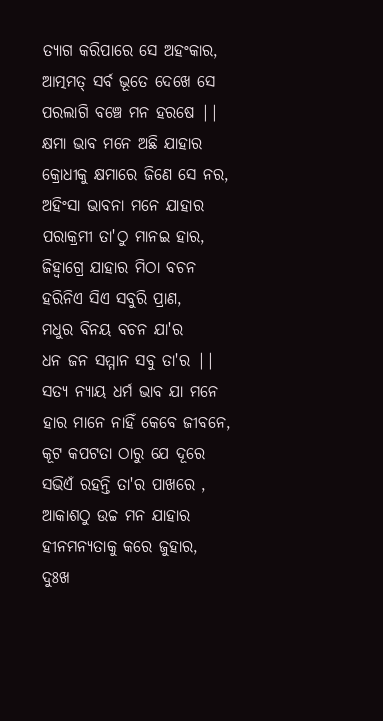ତ୍ୟାଗ କରିପାରେ ସେ ଅହଂକାର,
ଆତ୍ମମତ୍ ସର୍ବ ଭୂତେ ଦେଖେ ସେ
ପରଲାଗି ବଞ୍ଚେ ମନ ହରଷେ ||
କ୍ଷମା ଭାବ ମନେ ଅଛି ଯାହାର
କ୍ରୋଧୀକୁ କ୍ଷମାରେ ଜିଣେ ସେ ନର,
ଅହିଂସା ଭାବନା ମନେ ଯାହାର
ପରାକ୍ରମୀ ତା'ଠୁ ମାନଇ ହାର,
ଜିହ୍ୱାଗ୍ରେ ଯାହାର ମିଠା ବଚନ
ହରିନିଏ ସିଏ ସବୁରି ପ୍ରାଣ,
ମଧୁର ବିନୟ ବଚନ ଯା'ର
ଧନ ଜନ ସମ୍ମାନ ସବୁ ତା'ର ||
ସତ୍ୟ ନ୍ୟାୟ ଧର୍ମ ଭାବ ଯା ମନେ
ହାର ମାନେ ନାହିଁ କେବେ ଜୀବନେ,
କୂଟ କପଟତା ଠାରୁ ଯେ ଦୂରେ
ସଭିଏଁ ରହନ୍ତି ତା'ର ପାଖରେ ,
ଆକାଶଠୁ ଉଚ୍ଚ ମନ ଯାହାର
ହୀନମନ୍ୟତାକୁ କରେ ଜୁହାର,
ଦୁଃଖ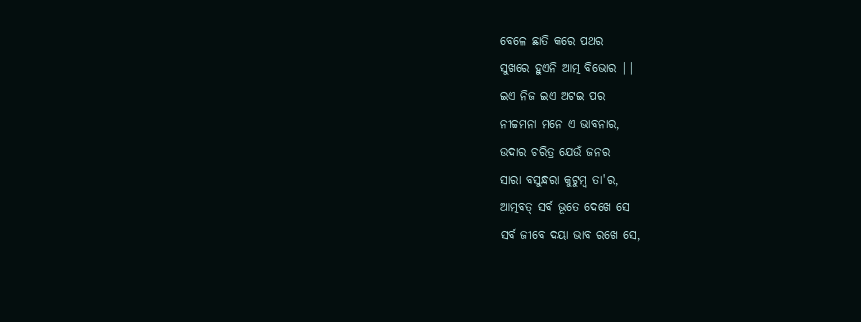ବେଳେ ଛାତି କରେ ପଥର
ସୁଖରେ ହୁଏନି ଆତ୍ମ ବିଭୋର ||
ଇଏ ନିଜ ଇଏ ଅଟଇ ପର
ନୀଚ୍ଚମନା ମନେ ଏ ଭାବନାର,
ଉଦାର ଚରିତ୍ର ଯେଉଁ ଜନର
ସାରା ବସୁନ୍ଧରା କୁଟୁମ୍ବ ତା'ର,
ଆତ୍ମବତ୍ ସର୍ବ ଭୂତେ ଦେଖେ ସେ
ସର୍ବ ଜୀବେ ଦୟା ଭାବ ରଖେ ସେ,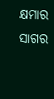କ୍ଷମାର ସାଗର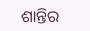ଶାନ୍ତିର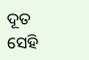ଦୂତ
ସେହି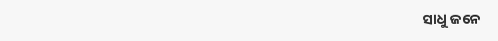ସାଧୁ ଜନେ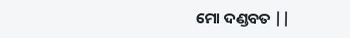ମୋ ଦଣ୍ଡବତ ||